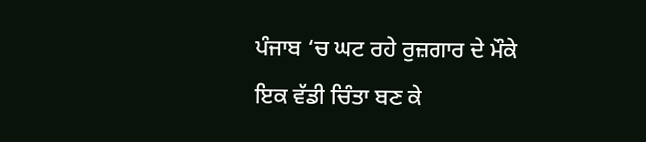ਪੰਜਾਬ ‘ਚ ਘਟ ਰਹੇ ਰੁਜ਼ਗਾਰ ਦੇ ਮੌਕੇ ਇਕ ਵੱਡੀ ਚਿੰਤਾ ਬਣ ਕੇ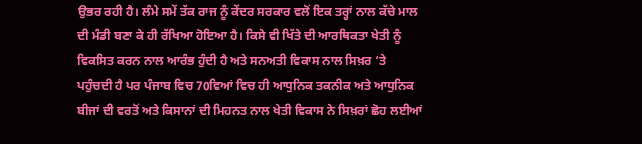ਉਭਰ ਰਹੀ ਹੈ। ਲੰਮੇ ਸਮੇਂ ਤੱਕ ਰਾਜ ਨੂੰ ਕੇਂਦਰ ਸਰਕਾਰ ਵਲੋਂ ਇਕ ਤਰ੍ਹਾਂ ਨਾਲ ਕੱਚੇ ਮਾਲ ਦੀ ਮੰਡੀ ਬਣਾ ਕੇ ਹੀ ਰੱਖਿਆ ਹੋਇਆ ਹੈ। ਕਿਸੇ ਵੀ ਖਿੱਤੇ ਦੀ ਆਰਥਿਕਤਾ ਖੇਤੀ ਨੂੰ ਵਿਕਸਿਤ ਕਰਨ ਨਾਲ ਆਰੰਭ ਹੁੰਦੀ ਹੈ ਅਤੇ ਸਨਅਤੀ ਵਿਕਾਸ ਨਾਲ ਸਿਖ਼ਰ ‘ਤੇ ਪਹੁੰਚਦੀ ਹੈ ਪਰ ਪੰਜਾਬ ਵਿਚ 70ਵਿਆਂ ਵਿਚ ਹੀ ਆਧੁਨਿਕ ਤਕਨੀਕ ਅਤੇ ਆਧੁਨਿਕ ਬੀਜਾਂ ਦੀ ਵਰਤੋਂ ਅਤੇ ਕਿਸਾਨਾਂ ਦੀ ਮਿਹਨਤ ਨਾਲ ਖੇਤੀ ਵਿਕਾਸ ਨੇ ਸਿਖ਼ਰਾਂ ਛੋਹ ਲਈਆਂ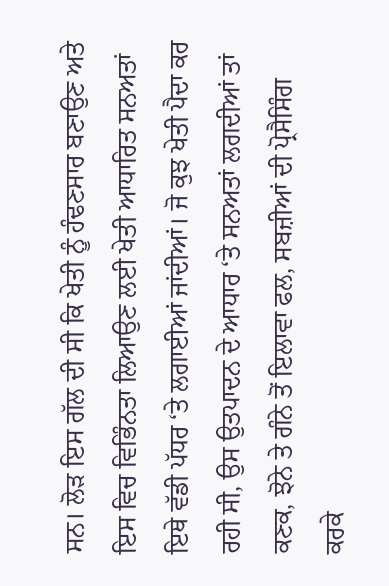ਸਨ। ਲੋੜ ਇਸ ਗੱਲ ਦੀ ਸੀ ਕਿ ਖੇਤੀ ਨੂੰ ਹੰਢਣਸਾਰ ਬਣਾਉਣ ਅਤੇ ਇਸ ਵਿਚ ਵਿਭਿੰਨਤਾ ਲਿਆਉਣ ਲਈ ਖੇਤੀ ਆਧਾਰਿਤ ਸਨਅਤਾਂ ਇਥੇ ਵੱਡੀ ਪੱਧਰ ‘ਤੇ ਲਗਾਈਆਂ ਜਾਂਦੀਆਂ। ਜੋ ਕੁਝ ਖੇਤੀ ਪੈਦਾ ਕਰ ਰਹੀ ਸੀ, ਉਸ ਉਤਪਾਦਨ ਦੇ ਆਧਾਰ ‘ਤੇ ਸਨਅਤਾਂ ਲਗਦੀਆਂ ਤਾਂ ਕਣਕ, ਝੋਨੇ ਤੇ ਗੰਨੇ ਤੋਂ ਇਲਾਵਾ ਫਲ, ਸਬਜ਼ੀਆਂ ਦੀ ਪ੍ਰੋਸੈਸਿੰਗ ਕਰਕੇ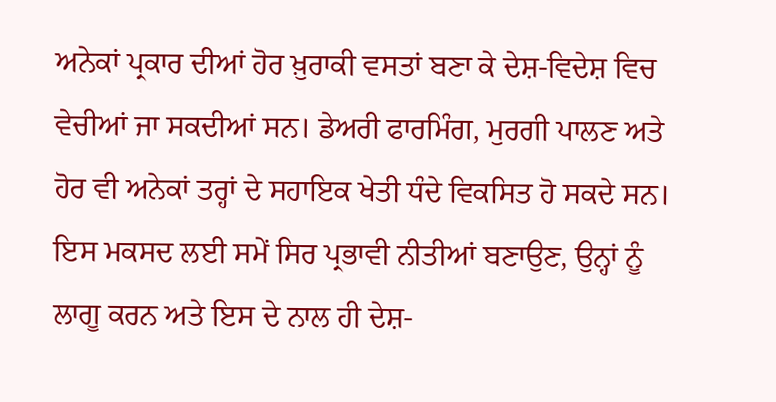ਅਨੇਕਾਂ ਪ੍ਰਕਾਰ ਦੀਆਂ ਹੋਰ ਖ਼ੁਰਾਕੀ ਵਸਤਾਂ ਬਣਾ ਕੇ ਦੇਸ਼-ਵਿਦੇਸ਼ ਵਿਚ ਵੇਚੀਆਂ ਜਾ ਸਕਦੀਆਂ ਸਨ। ਡੇਅਰੀ ਫਾਰਮਿੰਗ, ਮੁਰਗੀ ਪਾਲਣ ਅਤੇ ਹੋਰ ਵੀ ਅਨੇਕਾਂ ਤਰ੍ਹਾਂ ਦੇ ਸਹਾਇਕ ਖੇਤੀ ਧੰਦੇ ਵਿਕਸਿਤ ਹੋ ਸਕਦੇ ਸਨ। ਇਸ ਮਕਸਦ ਲਈ ਸਮੇਂ ਸਿਰ ਪ੍ਰਭਾਵੀ ਨੀਤੀਆਂ ਬਣਾਉਣ, ਉਨ੍ਹਾਂ ਨੂੰ ਲਾਗੂ ਕਰਨ ਅਤੇ ਇਸ ਦੇ ਨਾਲ ਹੀ ਦੇਸ਼-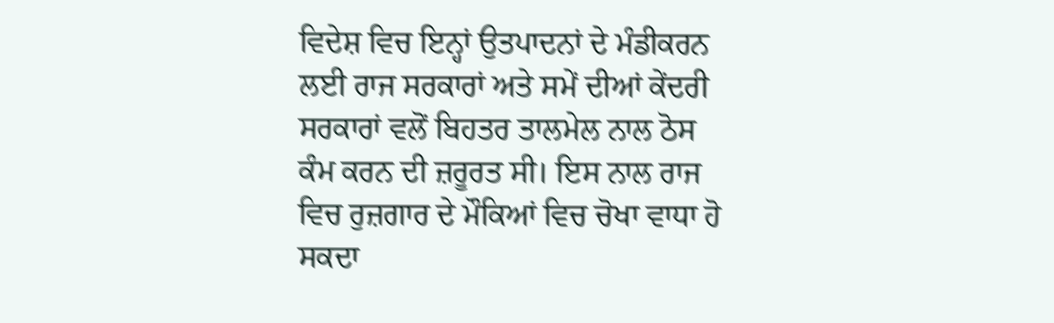ਵਿਦੇਸ਼ ਵਿਚ ਇਨ੍ਹਾਂ ਉਤਪਾਦਨਾਂ ਦੇ ਮੰਡੀਕਰਨ ਲਈ ਰਾਜ ਸਰਕਾਰਾਂ ਅਤੇ ਸਮੇਂ ਦੀਆਂ ਕੇਂਦਰੀ ਸਰਕਾਰਾਂ ਵਲੋਂ ਬਿਹਤਰ ਤਾਲਮੇਲ ਨਾਲ ਠੋਸ ਕੰਮ ਕਰਨ ਦੀ ਜ਼ਰੂਰਤ ਸੀ। ਇਸ ਨਾਲ ਰਾਜ ਵਿਚ ਰੁਜ਼ਗਾਰ ਦੇ ਮੌਕਿਆਂ ਵਿਚ ਚੋਖਾ ਵਾਧਾ ਹੋ ਸਕਦਾ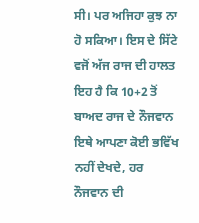ਸੀ। ਪਰ ਅਜਿਹਾ ਕੁਝ ਨਾ ਹੋ ਸਕਿਆ। ਇਸ ਦੇ ਸਿੱਟੇ ਵਜੋਂ ਅੱਜ ਰਾਜ ਦੀ ਹਾਲਤ ਇਹ ਹੈ ਕਿ 10+2 ਤੋਂ ਬਾਅਦ ਰਾਜ ਦੇ ਨੌਜਵਾਨ ਇਥੇ ਆਪਣਾ ਕੋਈ ਭਵਿੱਖ ਨਹੀਂ ਦੇਖਦੇ, ਹਰ ਨੌਜਵਾਨ ਦੀ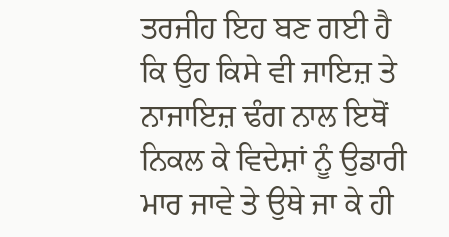ਤਰਜੀਹ ਇਹ ਬਣ ਗਈ ਹੈ ਕਿ ਉਹ ਕਿਸੇ ਵੀ ਜਾਇਜ਼ ਤੇ ਨਾਜਾਇਜ਼ ਢੰਗ ਨਾਲ ਇਥੋਂ ਨਿਕਲ ਕੇ ਵਿਦੇਸ਼ਾਂ ਨੂੰ ਉਡਾਰੀ ਮਾਰ ਜਾਵੇ ਤੇ ਉਥੇ ਜਾ ਕੇ ਹੀ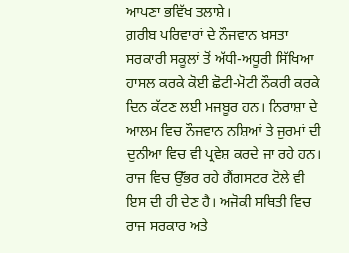ਆਪਣਾ ਭਵਿੱਖ ਤਲਾਸ਼ੇ।
ਗ਼ਰੀਬ ਪਰਿਵਾਰਾਂ ਦੇ ਨੌਜਵਾਨ ਖ਼ਸਤਾ ਸਰਕਾਰੀ ਸਕੂਲਾਂ ਤੋਂ ਅੱਧੀ-ਅਧੂਰੀ ਸਿੱਖਿਆ ਹਾਸਲ ਕਰਕੇ ਕੋਈ ਛੋਟੀ-ਮੋਟੀ ਨੌਕਰੀ ਕਰਕੇ ਦਿਨ ਕੱਟਣ ਲਈ ਮਜਬੂਰ ਹਨ। ਨਿਰਾਸ਼ਾ ਦੇ ਆਲਮ ਵਿਚ ਨੌਜਵਾਨ ਨਸ਼ਿਆਂ ਤੇ ਜੁਰਮਾਂ ਦੀ ਦੁਨੀਆ ਵਿਚ ਵੀ ਪ੍ਰਵੇਸ਼ ਕਰਦੇ ਜਾ ਰਹੇ ਹਨ। ਰਾਜ ਵਿਚ ਉੱਭਰ ਰਹੇ ਗੈਂਗਸਟਰ ਟੋਲੇ ਵੀ ਇਸ ਦੀ ਹੀ ਦੇਣ ਹੈ। ਅਜੋਕੀ ਸਥਿਤੀ ਵਿਚ ਰਾਜ ਸਰਕਾਰ ਅਤੇ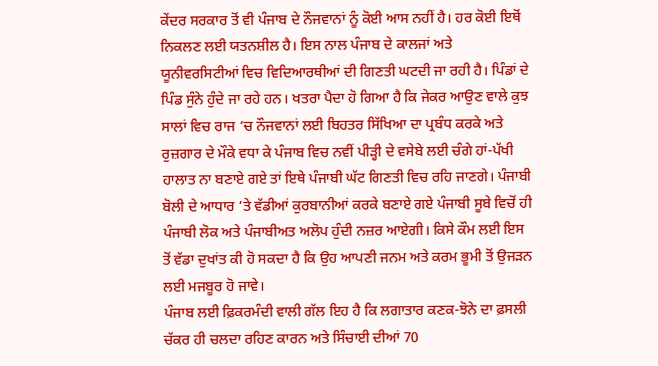ਕੇਂਦਰ ਸਰਕਾਰ ਤੋਂ ਵੀ ਪੰਜਾਬ ਦੇ ਨੌਜਵਾਨਾਂ ਨੂੰ ਕੋਈ ਆਸ ਨਹੀਂ ਹੈ। ਹਰ ਕੋਈ ਇਥੋਂ ਨਿਕਲਣ ਲਈ ਯਤਨਸ਼ੀਲ ਹੈ। ਇਸ ਨਾਲ ਪੰਜਾਬ ਦੇ ਕਾਲਜਾਂ ਅਤੇ ਯੂਨੀਵਰਸਿਟੀਆਂ ਵਿਚ ਵਿਦਿਆਰਥੀਆਂ ਦੀ ਗਿਣਤੀ ਘਟਦੀ ਜਾ ਰਹੀ ਹੈ। ਪਿੰਡਾਂ ਦੇ ਪਿੰਡ ਸੁੰਨੇ ਹੁੰਦੇ ਜਾ ਰਹੇ ਹਨ। ਖਤਰਾ ਪੈਦਾ ਹੋ ਗਿਆ ਹੈ ਕਿ ਜੇਕਰ ਆਉਣ ਵਾਲੇ ਕੁਝ ਸਾਲਾਂ ਵਿਚ ਰਾਜ ‘ਚ ਨੌਜਵਾਨਾਂ ਲਈ ਬਿਹਤਰ ਸਿੱਖਿਆ ਦਾ ਪ੍ਰਬੰਧ ਕਰਕੇ ਅਤੇ ਰੁਜ਼ਗਾਰ ਦੇ ਮੌਕੇ ਵਧਾ ਕੇ ਪੰਜਾਬ ਵਿਚ ਨਵੀਂ ਪੀੜ੍ਹੀ ਦੇ ਵਸੇਬੇ ਲਈ ਚੰਗੇ ਹਾਂ-ਪੱਖੀ ਹਾਲਾਤ ਨਾ ਬਣਾਏ ਗਏ ਤਾਂ ਇਥੇ ਪੰਜਾਬੀ ਘੱਟ ਗਿਣਤੀ ਵਿਚ ਰਹਿ ਜਾਣਗੇ। ਪੰਜਾਬੀ ਬੋਲੀ ਦੇ ਆਧਾਰ ‘ਤੇ ਵੱਡੀਆਂ ਕੁਰਬਾਨੀਆਂ ਕਰਕੇ ਬਣਾਏ ਗਏ ਪੰਜਾਬੀ ਸੂਬੇ ਵਿਚੋਂ ਹੀ ਪੰਜਾਬੀ ਲੋਕ ਅਤੇ ਪੰਜਾਬੀਅਤ ਅਲੋਪ ਹੁੰਦੀ ਨਜ਼ਰ ਆਏਗੀ। ਕਿਸੇ ਕੌਮ ਲਈ ਇਸ ਤੋਂ ਵੱਡਾ ਦੁਖਾਂਤ ਕੀ ਹੋ ਸਕਦਾ ਹੈ ਕਿ ਉਹ ਆਪਣੀ ਜਨਮ ਅਤੇ ਕਰਮ ਭੂਮੀ ਤੋਂ ਉਜੜਨ ਲਈ ਮਜਬੂਰ ਹੋ ਜਾਵੇ।
ਪੰਜਾਬ ਲਈ ਫ਼ਿਕਰਮੰਦੀ ਵਾਲੀ ਗੱਲ ਇਹ ਹੈ ਕਿ ਲਗਾਤਾਰ ਕਣਕ-ਝੋਨੇ ਦਾ ਫ਼ਸਲੀ ਚੱਕਰ ਹੀ ਚਲਦਾ ਰਹਿਣ ਕਾਰਨ ਅਤੇ ਸਿੰਚਾਈ ਦੀਆਂ 70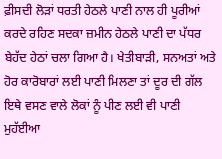ਫ਼ੀਸਦੀ ਲੋੜਾਂ ਧਰਤੀ ਹੇਠਲੇ ਪਾਣੀ ਨਾਲ ਹੀ ਪੂਰੀਆਂ ਕਰਦੇ ਰਹਿਣ ਸਦਕਾ ਜ਼ਮੀਨ ਹੇਠਲੇ ਪਾਣੀ ਦਾ ਪੱਧਰ ਬੇਹੱਦ ਹੇਠਾਂ ਚਲਾ ਗਿਆ ਹੈ। ਖੇਤੀਬਾੜੀ, ਸਨਅਤਾਂ ਅਤੇ ਹੋਰ ਕਾਰੋਬਾਰਾਂ ਲਈ ਪਾਣੀ ਮਿਲਣਾ ਤਾਂ ਦੂਰ ਦੀ ਗੱਲ ਇਥੇ ਵਸਣ ਵਾਲੇ ਲੋਕਾਂ ਨੂੰ ਪੀਣ ਲਈ ਵੀ ਪਾਣੀ ਮੁਹੱਈਆ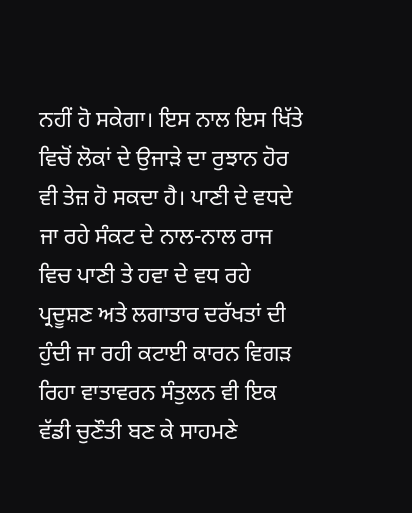ਨਹੀਂ ਹੋ ਸਕੇਗਾ। ਇਸ ਨਾਲ ਇਸ ਖਿੱਤੇ ਵਿਚੋਂ ਲੋਕਾਂ ਦੇ ਉਜਾੜੇ ਦਾ ਰੁਝਾਨ ਹੋਰ ਵੀ ਤੇਜ਼ ਹੋ ਸਕਦਾ ਹੈ। ਪਾਣੀ ਦੇ ਵਧਦੇ ਜਾ ਰਹੇ ਸੰਕਟ ਦੇ ਨਾਲ-ਨਾਲ ਰਾਜ ਵਿਚ ਪਾਣੀ ਤੇ ਹਵਾ ਦੇ ਵਧ ਰਹੇ ਪ੍ਰਦੂਸ਼ਣ ਅਤੇ ਲਗਾਤਾਰ ਦਰੱਖਤਾਂ ਦੀ ਹੁੰਦੀ ਜਾ ਰਹੀ ਕਟਾਈ ਕਾਰਨ ਵਿਗੜ ਰਿਹਾ ਵਾਤਾਵਰਨ ਸੰਤੁਲਨ ਵੀ ਇਕ ਵੱਡੀ ਚੁਣੌਤੀ ਬਣ ਕੇ ਸਾਹਮਣੇ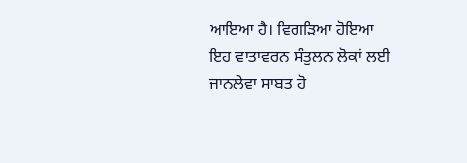ਆਇਆ ਹੈ। ਵਿਗੜਿਆ ਹੋਇਆ ਇਹ ਵਾਤਾਵਰਨ ਸੰਤੁਲਨ ਲੋਕਾਂ ਲਈ ਜਾਨਲੇਵਾ ਸਾਬਤ ਹੋ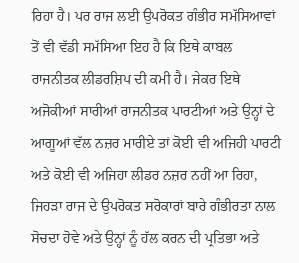ਰਿਹਾ ਹੈ। ਪਰ ਰਾਜ ਲਈ ਉਪਰੋਕਤ ਗੰਭੀਰ ਸਮੱਸਿਆਵਾਂ ਤੋਂ ਵੀ ਵੱਡੀ ਸਮੱਸਿਆ ਇਹ ਹੈ ਕਿ ਇਥੇ ਕਾਬਲ ਰਾਜਨੀਤਕ ਲੀਡਰਸ਼ਿਪ ਦੀ ਕਮੀ ਹੈ। ਜੇਕਰ ਇਥੇ ਅਜੋਕੀਆਂ ਸਾਰੀਆਂ ਰਾਜਨੀਤਕ ਪਾਰਟੀਆਂ ਅਤੇ ਉਨ੍ਹਾਂ ਦੇ ਆਗੂਆਂ ਵੱਲ ਨਜ਼ਰ ਮਾਰੀਏ ਤਾਂ ਕੋਈ ਵੀ ਅਜਿਹੀ ਪਾਰਟੀ ਅਤੇ ਕੋਈ ਵੀ ਅਜਿਹਾ ਲੀਡਰ ਨਜ਼ਰ ਨਹੀਂ ਆ ਰਿਹਾ, ਜਿਹੜਾ ਰਾਜ ਦੇ ਉਪਰੋਕਤ ਸਰੋਕਾਰਾਂ ਬਾਰੇ ਗੰਭੀਰਤਾ ਨਾਲ ਸੋਚਦਾ ਹੋਵੇ ਅਤੇ ਉਨ੍ਹਾਂ ਨੂੰ ਹੱਲ ਕਰਨ ਦੀ ਪ੍ਰਤਿਭਾ ਅਤੇ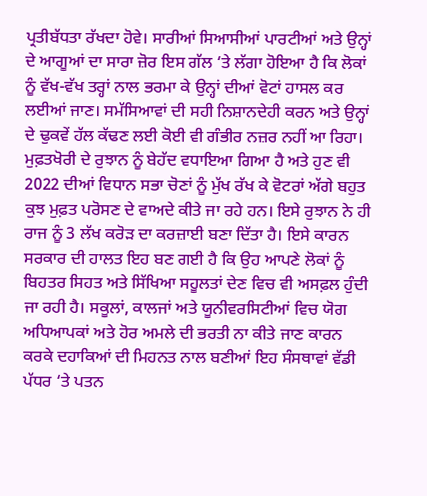ਪ੍ਰਤੀਬੱਧਤਾ ਰੱਖਦਾ ਹੋਵੇ। ਸਾਰੀਆਂ ਸਿਆਸੀਆਂ ਪਾਰਟੀਆਂ ਅਤੇ ਉਨ੍ਹਾਂ ਦੇ ਆਗੂਆਂ ਦਾ ਸਾਰਾ ਜ਼ੋਰ ਇਸ ਗੱਲ ‘ਤੇ ਲੱਗਾ ਹੋਇਆ ਹੈ ਕਿ ਲੋਕਾਂ ਨੂੰ ਵੱਖ-ਵੱਖ ਤਰ੍ਹਾਂ ਨਾਲ ਭਰਮਾ ਕੇ ਉਨ੍ਹਾਂ ਦੀਆਂ ਵੋਟਾਂ ਹਾਸਲ ਕਰ ਲਈਆਂ ਜਾਣ। ਸਮੱਸਿਆਵਾਂ ਦੀ ਸਹੀ ਨਿਸ਼ਾਨਦੇਹੀ ਕਰਨ ਅਤੇ ਉਨ੍ਹਾਂ ਦੇ ਢੁਕਵੇਂ ਹੱਲ ਕੱਢਣ ਲਈ ਕੋਈ ਵੀ ਗੰਭੀਰ ਨਜ਼ਰ ਨਹੀਂ ਆ ਰਿਹਾ। ਮੁਫ਼ਤਖੋਰੀ ਦੇ ਰੁਝਾਨ ਨੂੰ ਬੇਹੱਦ ਵਧਾਇਆ ਗਿਆ ਹੈ ਅਤੇ ਹੁਣ ਵੀ 2022 ਦੀਆਂ ਵਿਧਾਨ ਸਭਾ ਚੋਣਾਂ ਨੂੰ ਮੁੱਖ ਰੱਖ ਕੇ ਵੋਟਰਾਂ ਅੱਗੇ ਬਹੁਤ ਕੁਝ ਮੁਫ਼ਤ ਪਰੋਸਣ ਦੇ ਵਾਅਦੇ ਕੀਤੇ ਜਾ ਰਹੇ ਹਨ। ਇਸੇ ਰੁਝਾਨ ਨੇ ਹੀ ਰਾਜ ਨੂੰ 3 ਲੱਖ ਕਰੋੜ ਦਾ ਕਰਜ਼ਾਈ ਬਣਾ ਦਿੱਤਾ ਹੈ। ਇਸੇ ਕਾਰਨ ਸਰਕਾਰ ਦੀ ਹਾਲਤ ਇਹ ਬਣ ਗਈ ਹੈ ਕਿ ਉਹ ਆਪਣੇ ਲੋਕਾਂ ਨੂੰ ਬਿਹਤਰ ਸਿਹਤ ਅਤੇ ਸਿੱਖਿਆ ਸਹੂਲਤਾਂ ਦੇਣ ਵਿਚ ਵੀ ਅਸਫ਼ਲ ਹੁੰਦੀ ਜਾ ਰਹੀ ਹੈ। ਸਕੂਲਾਂ, ਕਾਲਜਾਂ ਅਤੇ ਯੂਨੀਵਰਸਿਟੀਆਂ ਵਿਚ ਯੋਗ ਅਧਿਆਪਕਾਂ ਅਤੇ ਹੋਰ ਅਮਲੇ ਦੀ ਭਰਤੀ ਨਾ ਕੀਤੇ ਜਾਣ ਕਾਰਨ ਕਰਕੇ ਦਹਾਕਿਆਂ ਦੀ ਮਿਹਨਤ ਨਾਲ ਬਣੀਆਂ ਇਹ ਸੰਸਥਾਵਾਂ ਵੱਡੀ ਪੱਧਰ ‘ਤੇ ਪਤਨ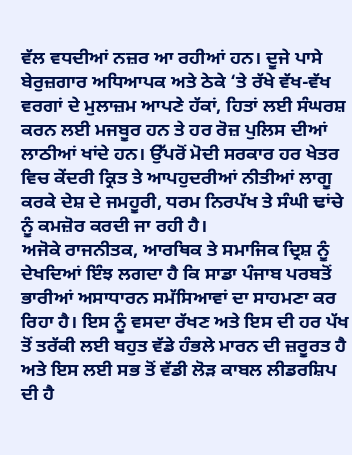ਵੱਲ ਵਧਦੀਆਂ ਨਜ਼ਰ ਆ ਰਹੀਆਂ ਹਨ। ਦੂਜੇ ਪਾਸੇ ਬੇਰੁਜ਼ਗਾਰ ਅਧਿਆਪਕ ਅਤੇ ਠੇਕੇ ‘ਤੇ ਰੱਖੇ ਵੱਖ-ਵੱਖ ਵਰਗਾਂ ਦੇ ਮੁਲਾਜ਼ਮ ਆਪਣੇ ਹੱਕਾਂ, ਹਿਤਾਂ ਲਈ ਸੰਘਰਸ਼ ਕਰਨ ਲਈ ਮਜਬੂਰ ਹਨ ਤੇ ਹਰ ਰੋਜ਼ ਪੁਲਿਸ ਦੀਆਂ ਲਾਠੀਆਂ ਖਾਂਦੇ ਹਨ। ਉੱਪਰੋਂ ਮੋਦੀ ਸਰਕਾਰ ਹਰ ਖੇਤਰ ਵਿਚ ਕੇਂਦਰੀ ਕ੍ਰਿਤ ਤੇ ਆਪਹੁਦਰੀਆਂ ਨੀਤੀਆਂ ਲਾਗੂ ਕਰਕੇ ਦੇਸ਼ ਦੇ ਜਮਹੂਰੀ, ਧਰਮ ਨਿਰਪੱਖ ਤੇ ਸੰਘੀ ਢਾਂਚੇ ਨੂੰ ਕਮਜ਼ੋਰ ਕਰਦੀ ਜਾ ਰਹੀ ਹੈ।
ਅਜੋਕੇ ਰਾਜਨੀਤਕ, ਆਰਥਿਕ ਤੇ ਸਮਾਜਿਕ ਦ੍ਰਿਸ਼ ਨੂੰ ਦੇਖਦਿਆਂ ਇੰਝ ਲਗਦਾ ਹੈ ਕਿ ਸਾਡਾ ਪੰਜਾਬ ਪਰਬਤੋਂ ਭਾਰੀਆਂ ਅਸਾਧਾਰਨ ਸਮੱਸਿਆਵਾਂ ਦਾ ਸਾਹਮਣਾ ਕਰ ਰਿਹਾ ਹੈ। ਇਸ ਨੂੰ ਵਸਦਾ ਰੱਖਣ ਅਤੇ ਇਸ ਦੀ ਹਰ ਪੱਖ ਤੋਂ ਤਰੱਕੀ ਲਈ ਬਹੁਤ ਵੱਡੇ ਹੰਭਲੇ ਮਾਰਨ ਦੀ ਜ਼ਰੂਰਤ ਹੈ ਅਤੇ ਇਸ ਲਈ ਸਭ ਤੋਂ ਵੱਡੀ ਲੋੜ ਕਾਬਲ ਲੀਡਰਸ਼ਿਪ ਦੀ ਹੈ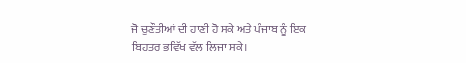ਜੋ ਚੁਣੌਤੀਆਂ ਦੀ ਹਾਣੀ ਹੋ ਸਕੇ ਅਤੇ ਪੰਜਾਬ ਨੂੰ ਇਕ ਬਿਹਤਰ ਭਵਿੱਖ ਵੱਲ ਲਿਜਾ ਸਕੇ।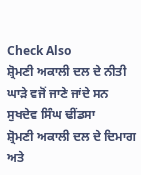Check Also
ਸ਼੍ਰੋਮਣੀ ਅਕਾਲੀ ਦਲ ਦੇ ਨੀਤੀ ਘਾੜੇ ਵਜੋਂ ਜਾਣੇ ਜਾਂਦੇ ਸਨ ਸੁਖਦੇਵ ਸਿੰਘ ਢੀਂਡਸਾ
ਸ਼੍ਰੋਮਣੀ ਅਕਾਲੀ ਦਲ ਦੇ ਦਿਮਾਗ ਅਤੇ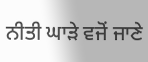ਨੀਤੀ ਘਾੜੇ ਵਜੋਂ ਜਾਣੇ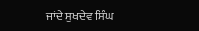ਜਾਂਦੇ ਸੁਖਦੇਵ ਸਿੰਘ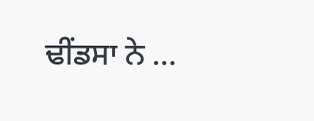ਢੀਂਡਸਾ ਨੇ …